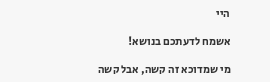היי

אשמח לדעתכם בנושא!

מי שמדוכא זה קשה, אבל קשה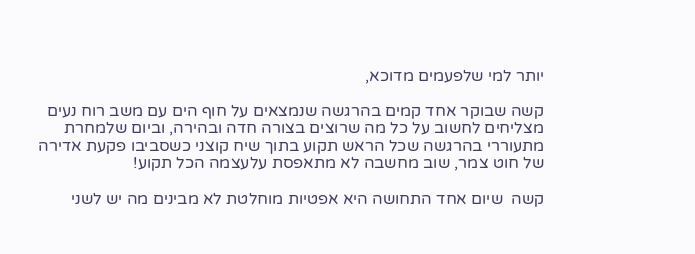יותר למי שלפעמים מדוכא,

קשה שבוקר אחד קמים בהרגשה שנמצאים על חוף הים עם משב רוח נעים מצליחים לחשוב על כל מה שרוצים בצורה חדה ובהירה, וביום שלמחרת מתעוררי בהרגשה שכל הראש תקוע בתוך שיח קוצני כשסביבו פקעת אדירה של חוט צמר, שוב מחשבה לא מתאפסת עלעצמה הכל תקוע!

קשה  שיום אחד התחושה היא אפטיות מוחלטת לא מבינים מה יש לשני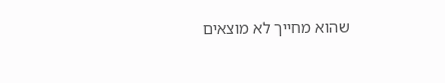שהוא מחייך לא מוצאים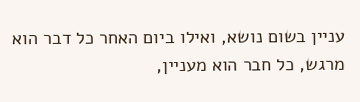עניין בשום נושא, ואילו ביום האחר כל דבר הוא מרגש, כל חבר הוא מעניין,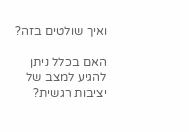ואיך שולטים בזה?

האם בכלל ניתן להגיע למצב של יציבות רגשית?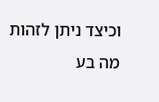וכיצד ניתן לזהות מה בע